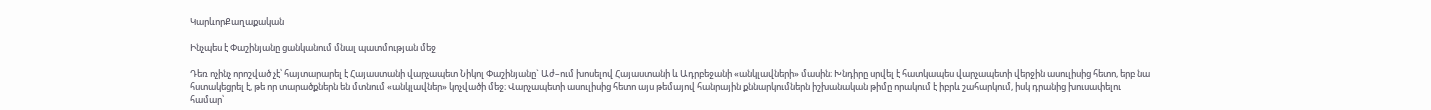ԿարևորՔաղաքական

Ինչպես է Փաշինյանը ցանկանում մնալ պատմության մեջ

Դեռ ոչինչ որոշված չէ՝ հայտարարել է Հայաստանի վարչապետ Նիկոլ Փաշինյանը` Աժ–ում խոսելով Հայաստանի և Ադրբեջանի «անկլավների» մասին։ Խնդիրը սրվել է հատկապես վարչապետի վերջին ասուլիսից հետո, երբ նա հստակեցրել է, թե որ տարածքներն են մտնում «անկլավներ» կոչվածի մեջ։ Վարչապետի ասուլիսից հետո այս թեմայով հանրային քննարկումներն իշխանական թիմը որակում է իբրև շահարկում, իսկ դրանից խուսափելու համար՝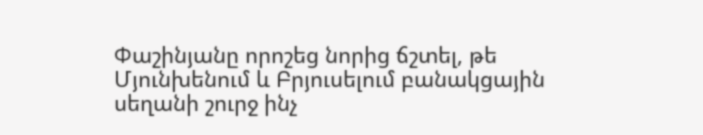Փաշինյանը որոշեց նորից ճշտել, թե Մյունխենում և Բրյուսելում բանակցային սեղանի շուրջ ինչ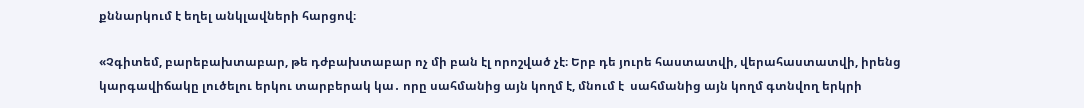քննարկում է եղել անկլավների հարցով։

«Չգիտեմ, բարեբախտաբար, թե դժբախտաբար ոչ մի բան էլ որոշված չէ։ Երբ դե յուրե հաստատվի, վերահաստատվի, իրենց կարգավիճակը լուծելու երկու տարբերակ կա․ որը սահմանից այն կողմ է, մնում է  սահմանից այն կողմ գտնվող երկրի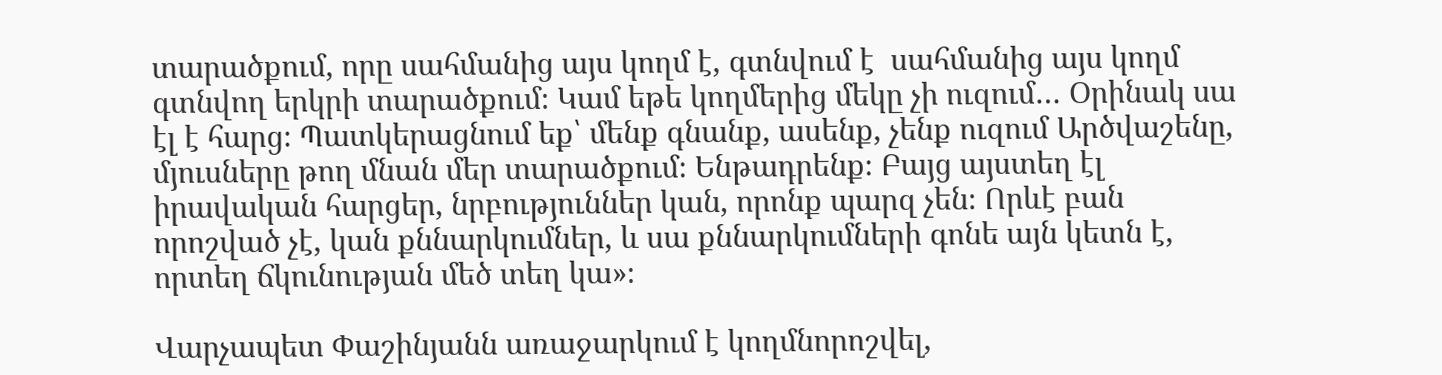տարածքում, որը սահմանից այս կողմ է, գտնվում է  սահմանից այս կողմ գտնվող երկրի տարածքում։ Կամ եթե կողմերից մեկը չի ուզում… Օրինակ սա էլ է հարց։ Պատկերացնում եք՝ մենք գնանք, ասենք, չենք ուզում Արծվաշենը, մյուսները թող մնան մեր տարածքում։ Ենթադրենք։ Բայց այստեղ էլ իրավական հարցեր, նրբություններ կան, որոնք պարզ չեն։ Որևէ բան որոշված չէ, կան քննարկումներ, և սա քննարկումների գոնե այն կետն է, որտեղ ճկունության մեծ տեղ կա»։

Վարչապետ Փաշինյանն առաջարկում է կողմնորոշվել,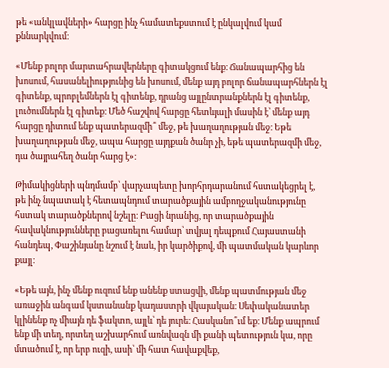թե «անկլավների» հարցը ինչ համատեքստում է ընկալվում կամ քննարկվում։

«Մենք բոլոր մարտահրավերները գիտակցում ենք։ Ճանապարհից են խոսում, հասանելիությունից են խոսում, մենք այդ բոլոր ճանապարհներն էլ գիտենք, պրոբլեմներն էլ գիտենք, դրանց այլընտրանքներն էլ գիտենք, լուծումներն էլ գիտեք։ Մեծ հաշվով հարցը հետևյալի մասին է՝ մենք այդ հարցը դիտում ենք պատերազմի՞ մեջ, թե խաղաղության մեջ։ Եթե խաղաղության մեջ, ապա հարցը այդքան ծանր չի, եթե պատերազմի մեջ, դա ծայրահեղ ծանր հարց է»։

Թիմակիցների պնդմամբ՝ վարչապետը խորհրդարանում հստակեցրել է, թե ինչ նպատակ է հետապնդում տարածքային ամբողջականությունը հստակ տարածքներով նշելը։ Բացի նրանից, որ տարածքային հավակնությունները բացառելու համար՝ տվյալ դեպքում Հայաստանի հանդեպ, Փաշինյանը նշում է նաև, իր կարծիքով, մի պատմական կարևոր քայլ։

«Եթե այն, ինչ մենք ուզում ենք անենք ստացվի, մենք պատմության մեջ առաջին անգամ կստանանք կադաստրի վկայական։ Սեփականատեր կլինենք ոչ միայն դե ֆակտո, այլև՝ դե յուրե։ Հասկանո՞ւմ եք։ Մենք ապրում ենք մի տեղ, որտեղ աշխարհում առնվազն մի քանի պետություն կա, որը մտածում է, որ երբ ուզի, ասի՝ մի հատ հավաքվեք,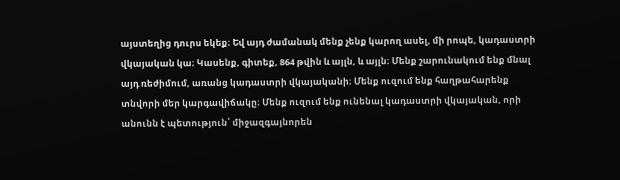այստեղից դուրս եկեք։ Եվ այդ ժամանակ մենք չենք կարող ասել, մի րոպե, կադաստրի վկայական կա։ Կասենք, գիտեք, 864 թվին և այլն, և այլն։ Մենք շարունակում ենք մնալ այդ ռեժիմում, առանց կադաստրի վկայականի։ Մենք ուզում ենք հաղթահարենք տնվորի մեր կարգավիճակը։ Մենք ուզում ենք ունենալ կադաստրի վկայական, որի անունն է պետություն՝ միջազգայնորեն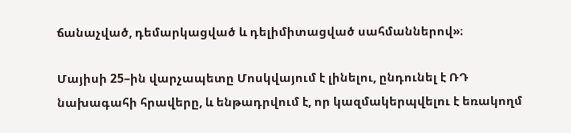ճանաչված, դեմարկացված և դելիմիտացված սահմաններով»։

Մայիսի 25–ին վարչապետը Մոսկվայում է լինելու, ընդունել է ՌԴ նախագահի հրավերը, և ենթադրվում է, որ կազմակերպվելու է եռակողմ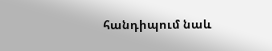հանդիպում նաև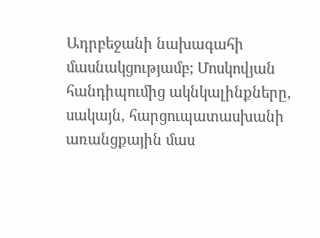Ադրբեջանի նախագահի մասնակցությամբ; Մոսկովյան հանդիպումից ակնկալինքները, սակայն, հարցուպատասխանի առանցքային մաս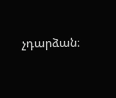չդարձան։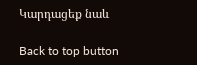Կարդացեք նաև

Back to top button